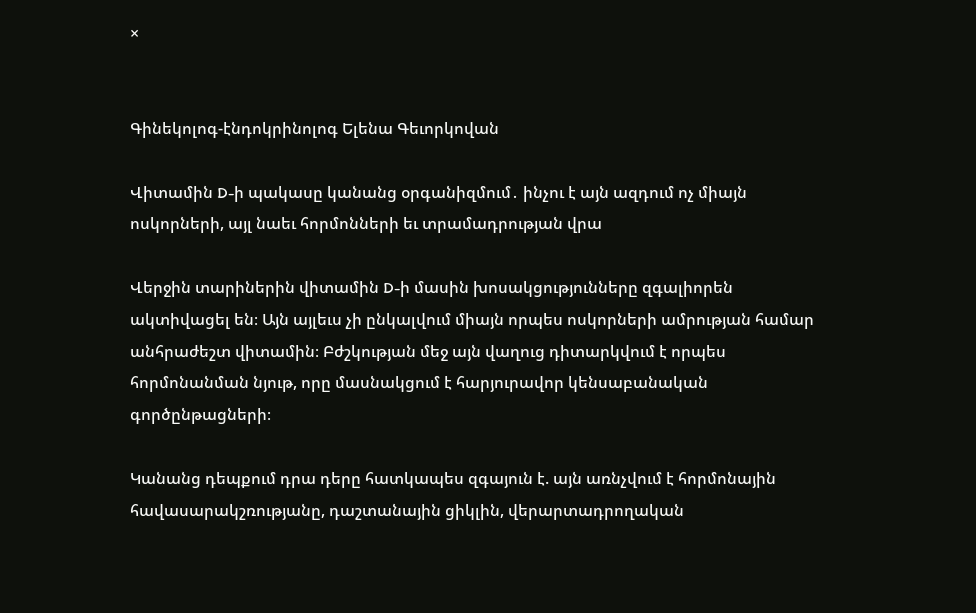×


Գինեկոլոգ-էնդոկրինոլոգ Ելենա Գեւորկովան

Վիտամին D-ի պակասը կանանց օրգանիզմում․ ինչու է այն ազդում ոչ միայն ոսկորների, այլ նաեւ հորմոնների եւ տրամադրության վրա

Վերջին տարիներին վիտամին D-ի մասին խոսակցությունները զգալիորեն ակտիվացել են։ Այն այլեւս չի ընկալվում միայն որպես ոսկորների ամրության համար անհրաժեշտ վիտամին։ Բժշկության մեջ այն վաղուց դիտարկվում է որպես հորմոնանման նյութ, որը մասնակցում է հարյուրավոր կենսաբանական գործընթացների։

Կանանց դեպքում դրա դերը հատկապես զգայուն է. այն առնչվում է հորմոնային հավասարակշռությանը, դաշտանային ցիկլին, վերարտադրողական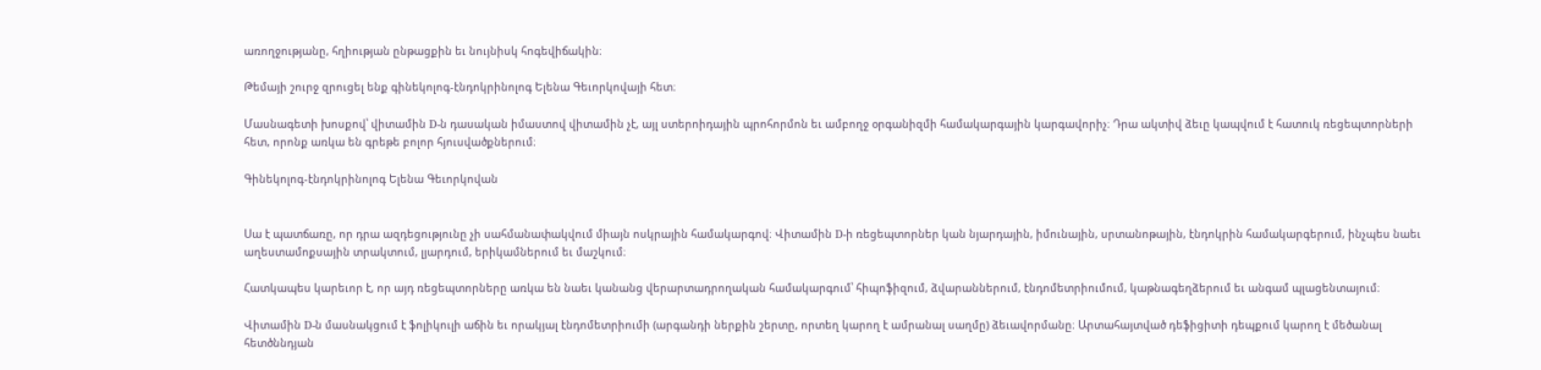առողջությանը, հղիության ընթացքին եւ նույնիսկ հոգեվիճակին։

Թեմայի շուրջ զրուցել ենք գինեկոլոգ-էնդոկրինոլոգ Ելենա Գեւորկովայի հետ։

Մասնագետի խոսքով՝ վիտամին D-ն դասական իմաստով վիտամին չէ, այլ ստերոիդային պրոհորմոն եւ ամբողջ օրգանիզմի համակարգային կարգավորիչ։ Դրա ակտիվ ձեւը կապվում է հատուկ ռեցեպտորների հետ, որոնք առկա են գրեթե բոլոր հյուսվածքներում։

Գինեկոլոգ-էնդոկրինոլոգ Ելենա Գեւորկովան


Սա է պատճառը, որ դրա ազդեցությունը չի սահմանափակվում միայն ոսկրային համակարգով։ Վիտամին D-ի ռեցեպտորներ կան նյարդային, իմունային, սրտանոթային, էնդոկրին համակարգերում, ինչպես նաեւ աղեստամոքսային տրակտում, լյարդում, երիկամներում եւ մաշկում։

Հատկապես կարեւոր է, որ այդ ռեցեպտորները առկա են նաեւ կանանց վերարտադրողական համակարգում՝ հիպոֆիզում, ձվարաններում, էնդոմետրիումում, կաթնագեղձերում եւ անգամ պլացենտայում։

Վիտամին D-ն մասնակցում է ֆոլիկուլի աճին եւ որակյալ էնդոմետրիումի (արգանդի ներքին շերտը, որտեղ կարող է ամրանալ սաղմը) ձեւավորմանը։ Արտահայտված դեֆիցիտի դեպքում կարող է մեծանալ հետծննդյան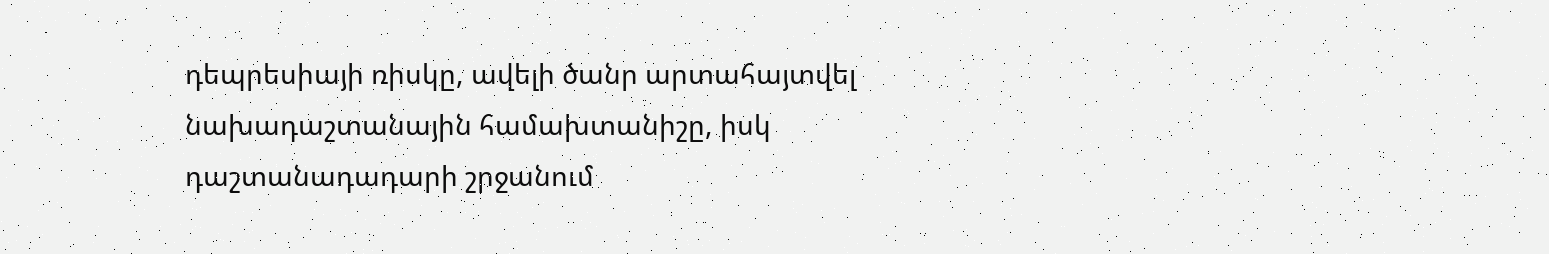դեպրեսիայի ռիսկը, ավելի ծանր արտահայտվել նախադաշտանային համախտանիշը, իսկ դաշտանադադարի շրջանում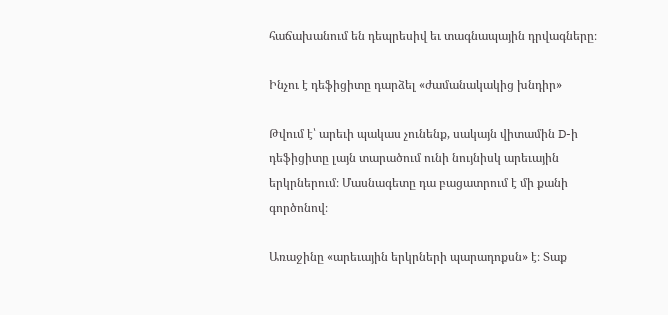հաճախանում են դեպրեսիվ եւ տագնապային դրվագները։

Ինչու է դեֆիցիտը դարձել «ժամանակակից խնդիր»

Թվում է՝ արեւի պակաս չունենք, սակայն վիտամին D-ի դեֆիցիտը լայն տարածում ունի նույնիսկ արեւային երկրներում։ Մասնագետը դա բացատրում է մի քանի գործոնով։

Առաջինը «արեւային երկրների պարադոքսն» է։ Տաք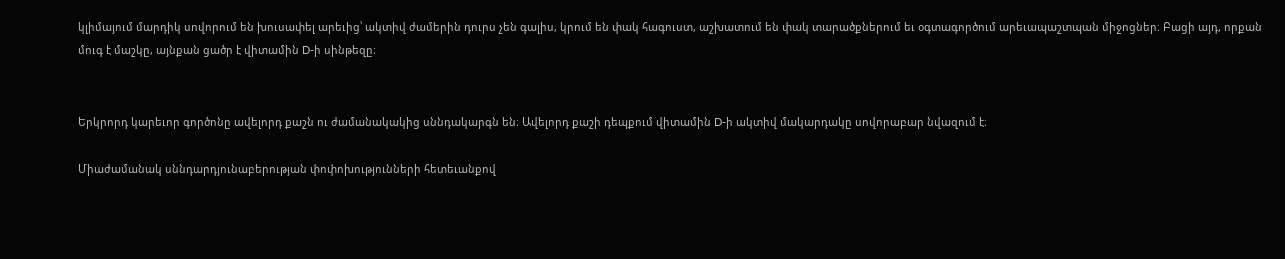կլիմայում մարդիկ սովորում են խուսափել արեւից՝ ակտիվ ժամերին դուրս չեն գալիս, կրում են փակ հագուստ, աշխատում են փակ տարածքներում եւ օգտագործում արեւապաշտպան միջոցներ։ Բացի այդ, որքան մուգ է մաշկը, այնքան ցածր է վիտամին D-ի սինթեզը։


Երկրորդ կարեւոր գործոնը ավելորդ քաշն ու ժամանակակից սննդակարգն են։ Ավելորդ քաշի դեպքում վիտամին D-ի ակտիվ մակարդակը սովորաբար նվազում է։

Միաժամանակ սննդարդյունաբերության փոփոխությունների հետեւանքով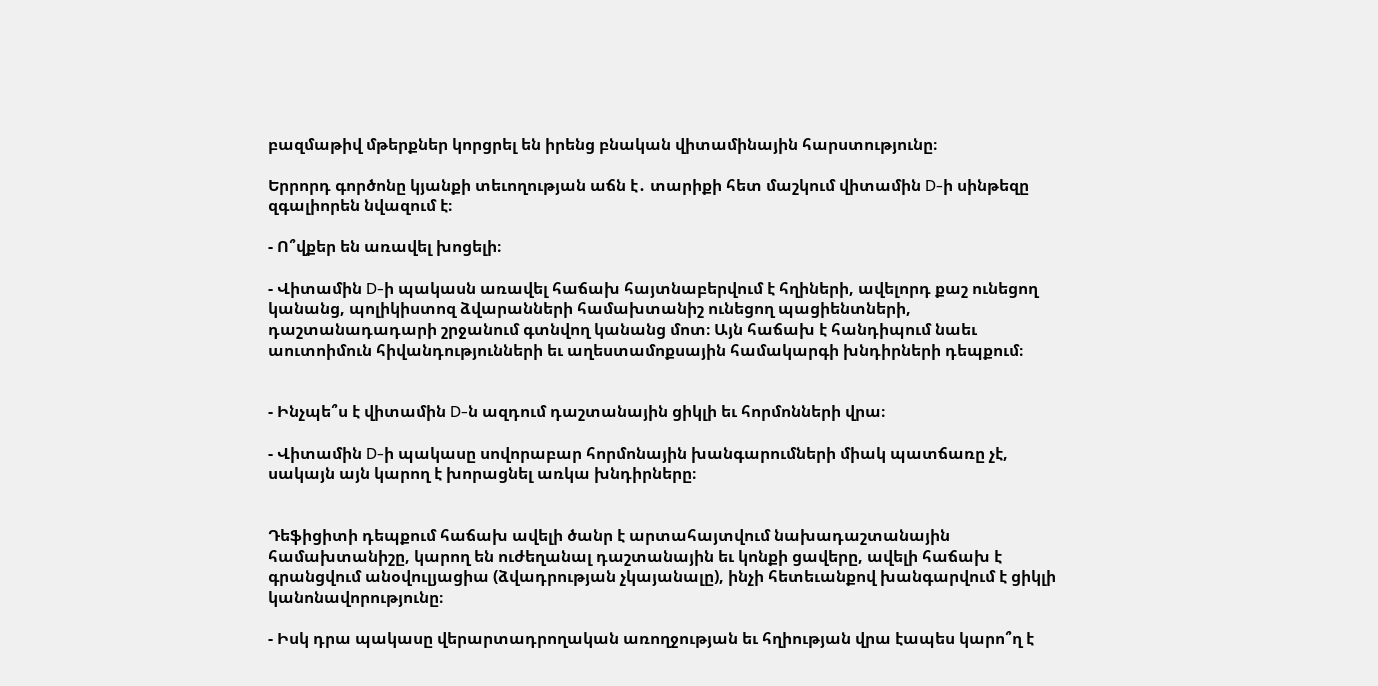բազմաթիվ մթերքներ կորցրել են իրենց բնական վիտամինային հարստությունը։

Երրորդ գործոնը կյանքի տեւողության աճն է․ տարիքի հետ մաշկում վիտամին D-ի սինթեզը զգալիորեն նվազում է։

- Ո՞վքեր են առավել խոցելի։

- Վիտամին D-ի պակասն առավել հաճախ հայտնաբերվում է հղիների, ավելորդ քաշ ունեցող կանանց, պոլիկիստոզ ձվարանների համախտանիշ ունեցող պացիենտների, դաշտանադադարի շրջանում գտնվող կանանց մոտ։ Այն հաճախ է հանդիպում նաեւ աուտոիմուն հիվանդությունների եւ աղեստամոքսային համակարգի խնդիրների դեպքում։


- Ինչպե՞ս է վիտամին D-ն ազդում դաշտանային ցիկլի եւ հորմոնների վրա։

- Վիտամին D-ի պակասը սովորաբար հորմոնային խանգարումների միակ պատճառը չէ, սակայն այն կարող է խորացնել առկա խնդիրները։


Դեֆիցիտի դեպքում հաճախ ավելի ծանր է արտահայտվում նախադաշտանային համախտանիշը, կարող են ուժեղանալ դաշտանային եւ կոնքի ցավերը, ավելի հաճախ է գրանցվում անօվուլյացիա (ձվադրության չկայանալը), ինչի հետեւանքով խանգարվում է ցիկլի կանոնավորությունը։

- Իսկ դրա պակասը վերարտադրողական առողջության եւ հղիության վրա էապես կարո՞ղ է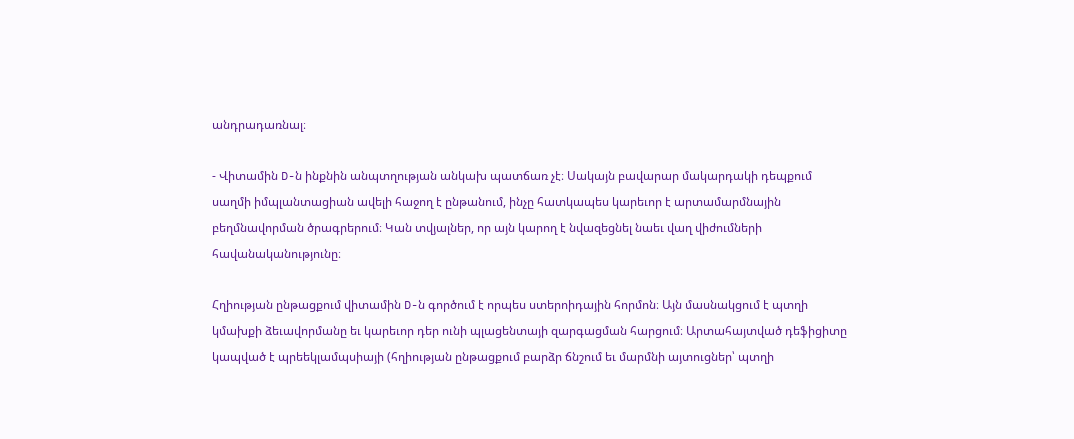անդրադառնալ։

- Վիտամին D-ն ինքնին անպտղության անկախ պատճառ չէ։ Սակայն բավարար մակարդակի դեպքում սաղմի իմպլանտացիան ավելի հաջող է ընթանում, ինչը հատկապես կարեւոր է արտամարմնային բեղմնավորման ծրագրերում։ Կան տվյալներ, որ այն կարող է նվազեցնել նաեւ վաղ վիժումների հավանականությունը։

Հղիության ընթացքում վիտամին D-ն գործում է որպես ստերոիդային հորմոն։ Այն մասնակցում է պտղի կմախքի ձեւավորմանը եւ կարեւոր դեր ունի պլացենտայի զարգացման հարցում։ Արտահայտված դեֆիցիտը կապված է պրեեկլամպսիայի (հղիության ընթացքում բարձր ճնշում եւ մարմնի այտուցներ՝ պտղի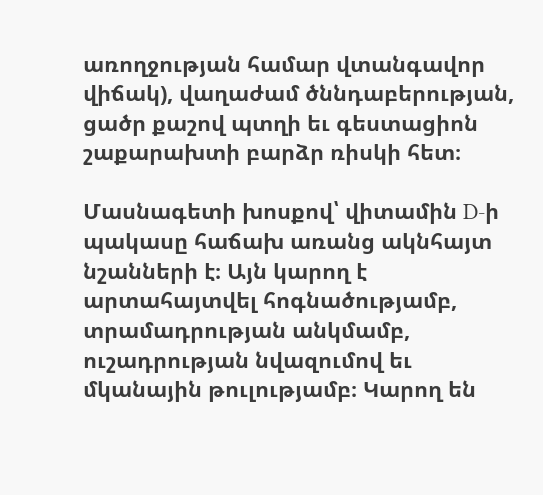առողջության համար վտանգավոր վիճակ), վաղաժամ ծննդաբերության, ցածր քաշով պտղի եւ գեստացիոն շաքարախտի բարձր ռիսկի հետ։

Մասնագետի խոսքով՝ վիտամին D-ի պակասը հաճախ առանց ակնհայտ նշանների է։ Այն կարող է արտահայտվել հոգնածությամբ, տրամադրության անկմամբ, ուշադրության նվազումով եւ մկանային թուլությամբ։ Կարող են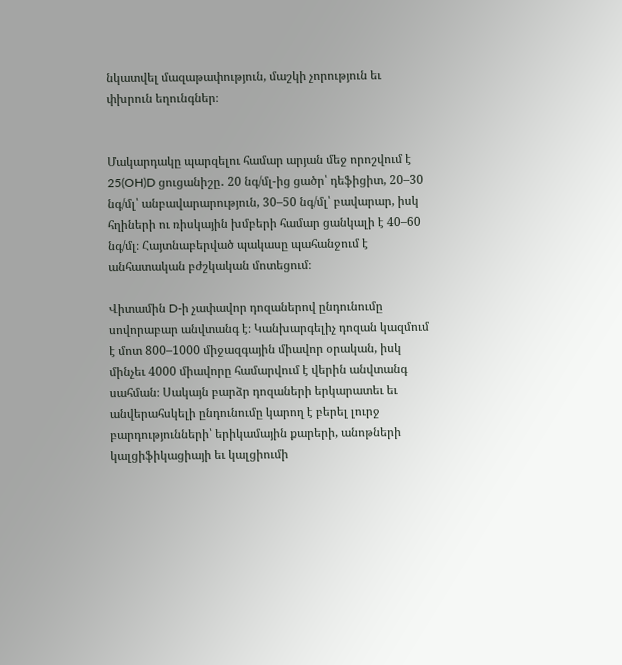նկատվել մազաթափություն, մաշկի չորություն եւ փխրուն եղունգներ։


Մակարդակը պարզելու համար արյան մեջ որոշվում է 25(OH)D ցուցանիշը․ 20 նգ/մլ-ից ցածր՝ դեֆիցիտ, 20–30 նգ/մլ՝ անբավարարություն, 30–50 նգ/մլ՝ բավարար, իսկ հղիների ու ռիսկային խմբերի համար ցանկալի է 40–60 նգ/մլ։ Հայտնաբերված պակասը պահանջում է անհատական բժշկական մոտեցում։

Վիտամին D-ի չափավոր դոզաներով ընդունումը սովորաբար անվտանգ է։ Կանխարգելիչ դոզան կազմում է մոտ 800–1000 միջազգային միավոր օրական, իսկ մինչեւ 4000 միավորը համարվում է վերին անվտանգ սահման։ Սակայն բարձր դոզաների երկարատեւ եւ անվերահսկելի ընդունումը կարող է բերել լուրջ բարդությունների՝ երիկամային քարերի, անոթների կալցիֆիկացիայի եւ կալցիումի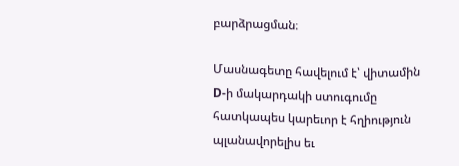բարձրացման։

Մասնագետը հավելում է՝ վիտամին D-ի մակարդակի ստուգումը հատկապես կարեւոր է հղիություն պլանավորելիս եւ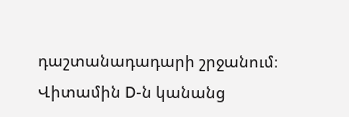դաշտանադադարի շրջանում։ Վիտամին D-ն կանանց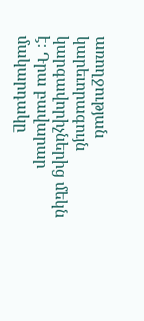առողջության կարեւորագույն կարգավորիչներից մեկն է։ Դրա բավարար մակարդակը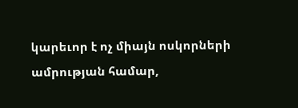կարեւոր է ոչ միայն ոսկորների ամրության համար,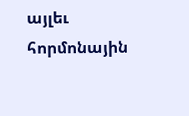այլեւ հորմոնային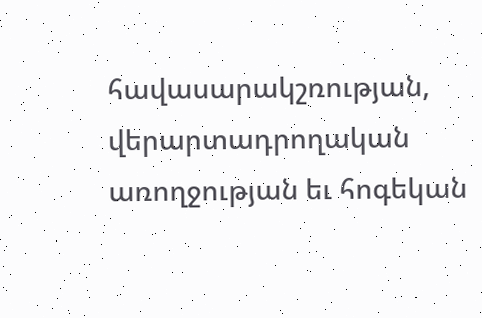հավասարակշռության, վերարտադրողական առողջության եւ հոգեկան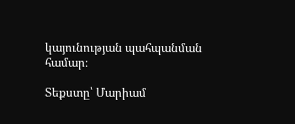կայունության պահպանման համար։

Տեքստը՝ Մարիամ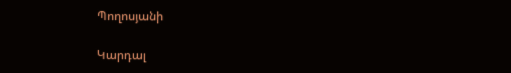Պողոսյանի

Կարդալ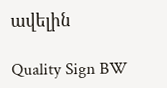ավելին

Quality Sign BW